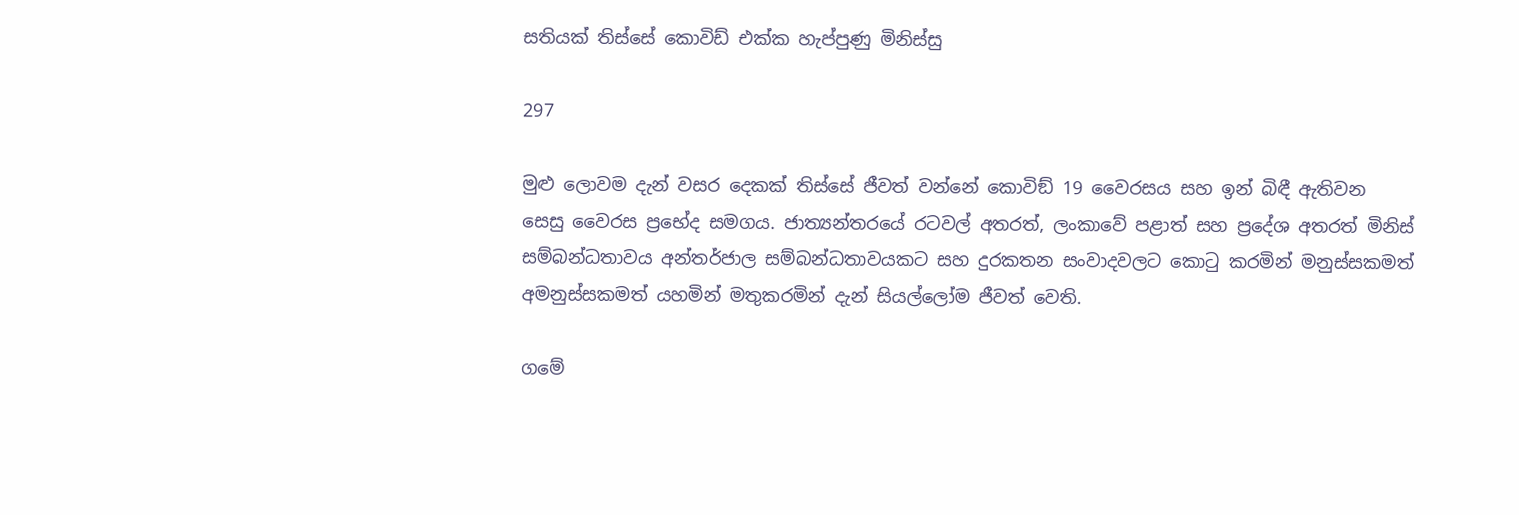සතියක් තිස්සේ කොවිඩ් එක්ක හැප්පුණු මිනිස්සු

297

මුළු ලොවම දැන් වසර දෙකක් තිස්සේ ජීවත් වන්නේ කොවිඞ් 19 වෛරසය සහ ඉන් බිඳී ඇතිවන සෙසු වෛරස ප්‍රභේද සමගය. ජාත්‍යන්තරයේ රටවල් අතරත්, ලංකාවේ පළාත් සහ ප්‍රදේශ අතරත් මිනිස් සම්බන්ධතාවය අන්තර්ජාල සම්බන්ධතාවයකට සහ දුරකතන සංවාදවලට කොටු කරමින් මනුස්සකමත් අමනුස්සකමත් යහමින් මතුකරමින් දැන් සියල්ලෝම ජීවත් වෙති.

ගමේ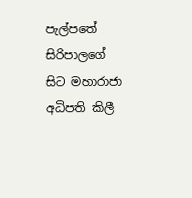පැල්පතේ සිරිපාලගේ සිට මහාරාජා අධිපති කිලී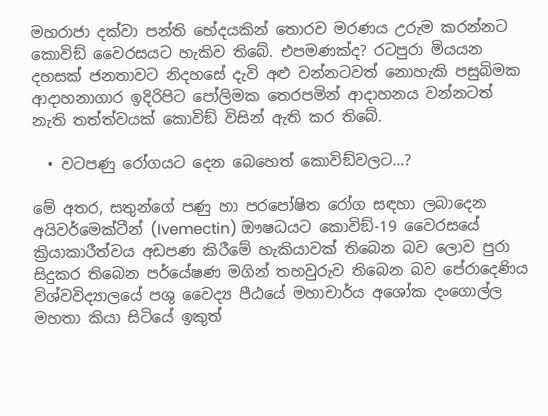මහරාජා දක්වා පන්ති භේදයකින් තොරව මරණය උරුම කරන්නට කොවිඞ් වෛරසයට හැකිව තිබේ. එපමණක්ද? රටපුරා මියයන දහසක් ජනතාවට නිදහසේ දැවි අළු වන්නටවත් නොහැකි පසුබිමක ආදාහනාගාර ඉදිරිපිට පෝලිමක තෙරපමින් ආදාහනය වන්නටත් නැති තත්ත්වයක් කොවිඞ් විසින් ඇති කර තිබේ.

  • වටපණු රෝගයට දෙන බෙහෙත් කොවිඞ්වලට…?

මේ අතර, සතුන්ගේ පණු හා පරපෝෂිත රෝග සඳහා ලබාදෙන අයිවර්මෙක්ටීන් (Ivemectin) ඖෂධයට කොවිඞ්-19 වෛරසයේ ක්‍රියාකාරීත්වය අඩපණ කිරීමේ හැකියාවක් තිබෙන බව ලොව පුරා සිදුකර තිබෙන පර්යේෂණ මගින් තහවුරුව තිබෙන බව පේරාදෙණිය විශ්වවිද්‍යාලයේ පශු වෛද්‍ය පීඨයේ මහාචාර්ය අශෝක දංගොල්ල මහතා කියා සිටියේ ඉකුත්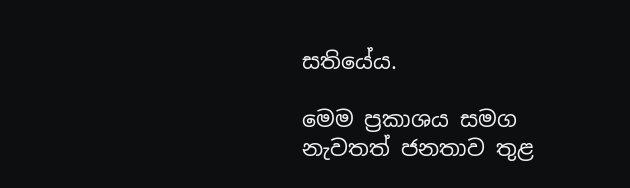සතියේය.

මෙම ප්‍රකාශය සමග නැවතත් ජනතාව තුළ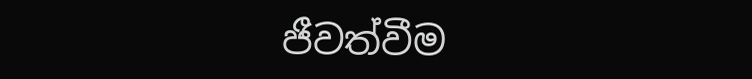ජීවත්වීම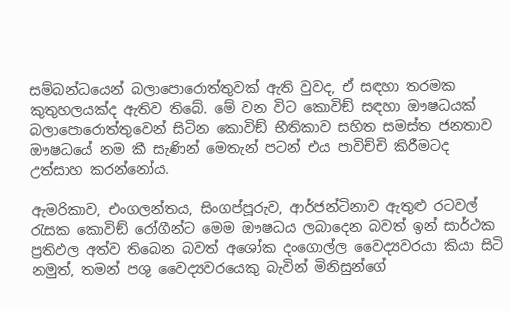සම්බන්ධයෙන් බලාපොරොත්තුවක් ඇති වුවද, ඒ සඳහා තරමක කුතුහලයක්ද ඇතිව තිබේ. මේ වන විට කොවිඞ් සඳහා ඖෂධයක් බලාපොරොත්තුවෙන් සිටින කොවිඞ් භීතිකාව සහිත සමස්ත ජනතාව ඖෂධයේ නම කී සැණින් මෙතැන් පටන් එය පාවිච්චි කිරීමටද උත්සාහ කරන්නෝය.

ඇමරිකාව, එංගලන්තය, සිංගප්පූරුව, ආර්ජන්ටිනාව ඇතුළු රටවල් රැසක කොවිඞ් රෝගීන්ට මෙම ඖෂධය ලබාදෙන බවත් ඉන් සාර්ථක ප්‍රතිඵල අත්ව තිබෙන බවත් අශෝක දංගොල්ල වෛද්‍යවරයා කියා සිටි නමුත්, තමන් පශු වෛද්‍යවරයෙකු බැවින් මිනිසුන්ගේ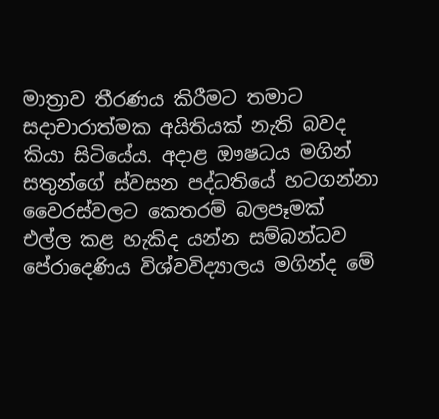මාත්‍රාව තීරණය කිරීමට තමාට සදාචාරාත්මක අයිතියක් නැති බවද කියා සිටියේය. අදාළ ඖෂධය මගින් සතුන්ගේ ස්වසන පද්ධතියේ හටගන්නා වෛරස්වලට කෙතරම් බලපෑමක් එල්ල කළ හැකිද යන්න සම්බන්ධව පේරාදෙණිය විශ්වවිද්‍යාලය මගින්ද මේ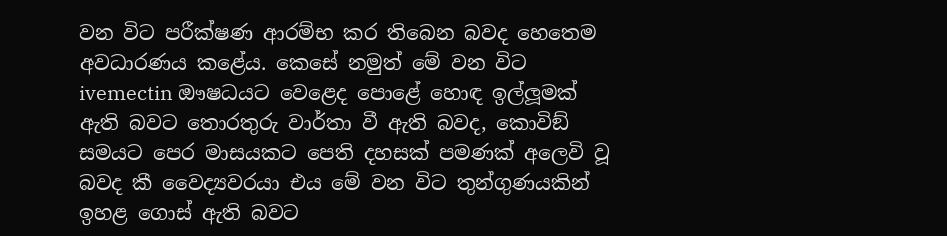වන විට පරීක්ෂණ ආරම්භ කර තිබෙන බවද හෙතෙම අවධාරණය කළේය. කෙසේ නමුත් මේ වන විට ivemectin ඖෂධයට වෙළෙද පොළේ හොඳ ඉල්ලූමක් ඇති බවට තොරතුරු වාර්තා වී ඇති බවද, කොවිඞ් සමයට පෙර මාසයකට පෙති දහසක් පමණක් අලෙවි වූ බවද කී වෛද්‍යවරයා එය මේ වන විට තුන්ගුණයකින් ඉහළ ගොස් ඇති බවට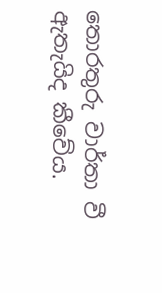තොරතුරු වාර්තා වී ඇතැයිද කීවේය.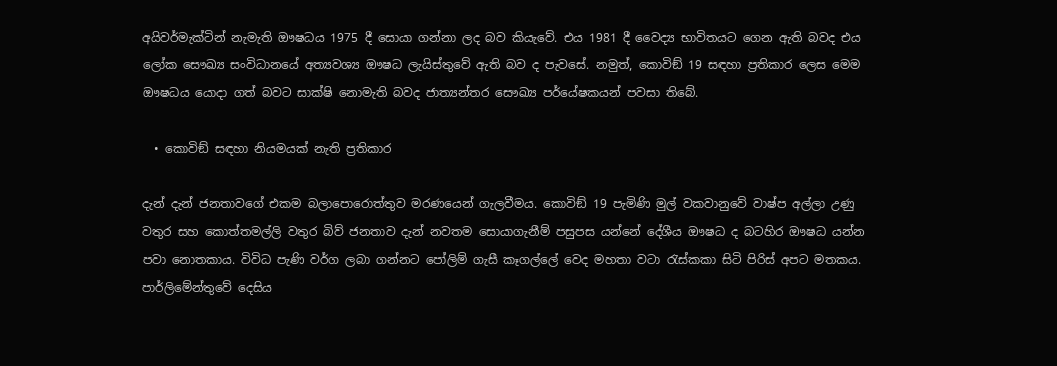අයිවර්මැක්ටින් නැමැති ඖෂධය 1975 දී සොයා ගන්නා ලද බව කියැවේ. එය 1981 දී වෛද්‍ය භාවිතයට ගෙන ඇති බවද එය ලෝක සෞඛ්‍ය සංවිධානයේ අත්‍යවශ්‍ය ඖෂධ ලැයිස්තුවේ ඇති බව ද පැවසේ. නමුත්, කොවිඞ් 19 සඳහා ප්‍රතිකාර ලෙස මෙම ඖෂධය යොදා ගත් බවට සාක්ෂි නොමැති බවද ජාත්‍යන්තර සෞඛ්‍ය පර්යේෂකයන් පවසා තිබේ.

  • කොවිඞ් සඳහා නියමයක් නැති ප්‍රතිකාර

දැන් දැන් ජනතාවගේ එකම බලාපොරොත්තුව මරණයෙන් ගැලවීමය. කොවිඞ් 19 පැමිණි මුල් වකවානුවේ වාෂ්ප අල්ලා උණු වතුර සහ කොත්තමල්ලි වතුර බිව් ජනතාව දැන් නවතම සොයාගැනීම් පසුපස යන්නේ දේශීය ඖෂධ ද බටහිර ඖෂධ යන්න පවා නොතකාය. විවිධ පැණි වර්ග ලබා ගන්නට පෝලිම් ගැසී කෑගල්ලේ වෙද මහතා වටා රැස්කකා සිටි පිරිස් අපට මතකය. පාර්ලිමේන්තුවේ දෙසිය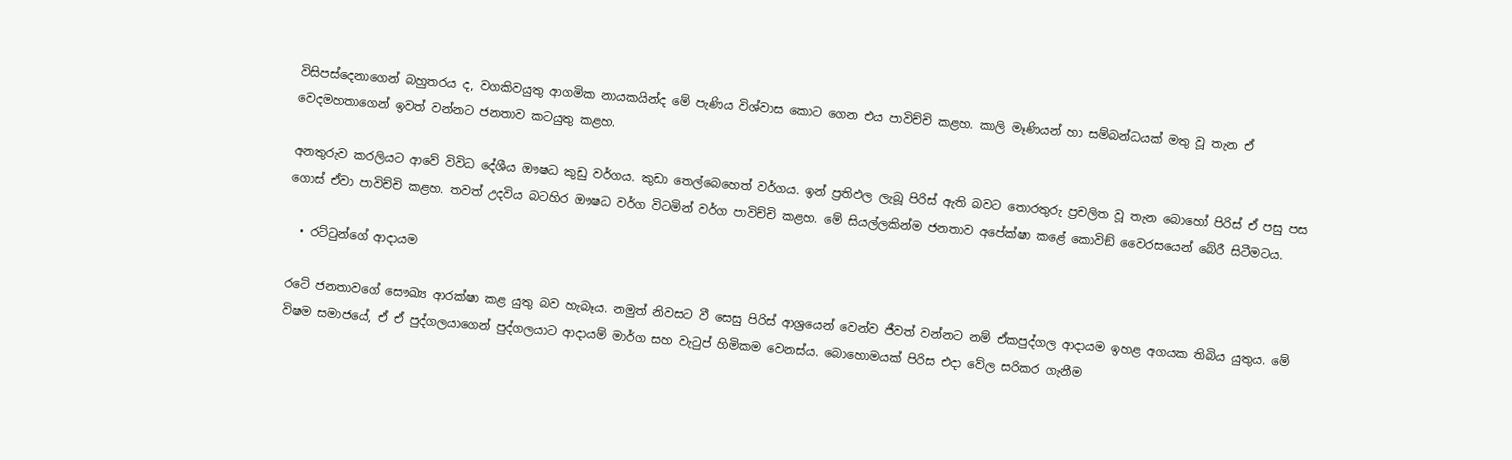විසිපස්දෙනාගෙන් බහුතරය ද, වගකිවයුතු ආගමික නායකයින්ද මේ පැණිය විශ්වාස කොට ගෙන එය පාවිච්චි කළහ. කාලි මෑණියන් හා සම්බන්ධයක් මතු වූ තැන ඒ වෙදමහතාගෙන් ඉවත් වන්නට ජනතාව කටයුතු කළහ.

අනතුරුව කරලියට ආවේ විවිධ දේශීය ඖෂධ කුඩු වර්ගය. කුඩා තෙල්බෙහෙත් වර්ගය. ඉන් ප්‍රතිඵල ලැබූ පිරිස් ඇති බවට තොරතුරු ප්‍රචලිත වූ තැන බොහෝ පිරිස් ඒ පසු පස ගොස් ඒවා පාවිච්චි කළහ. තවත් උදවිය බටහිර ඖෂධ වර්ග විටමින් වර්ග පාවිච්චි කළහ. මේ සියල්ලකින්ම ජනතාව අපේක්ෂා කළේ කොවිඞ් වෛරසයෙන් බේරී සිටීමටය.

  • රට්ටුන්ගේ ආදායම

රටේ ජනතාවගේ සෞඛ්‍ය ආරක්ෂා කළ යුතු බව හැබෑය. නමුත් නිවසට වී සෙසු පිරිස් ආශ්‍රයෙන් වෙන්ව ජීවත් වන්නට නම් ඒකපුද්ගල ආදායම ඉහළ අගයක තිබිය යුතුය. මේ විෂම සමාජයේ, ඒ ඒ පුද්ගලයාගෙන් පුද්ගලයාට ආදායම් මාර්ග සහ වැටුප් හිමිකම වෙනස්ය. බොහොමයක් පිරිස එදා වේල සරිකර ගැනීම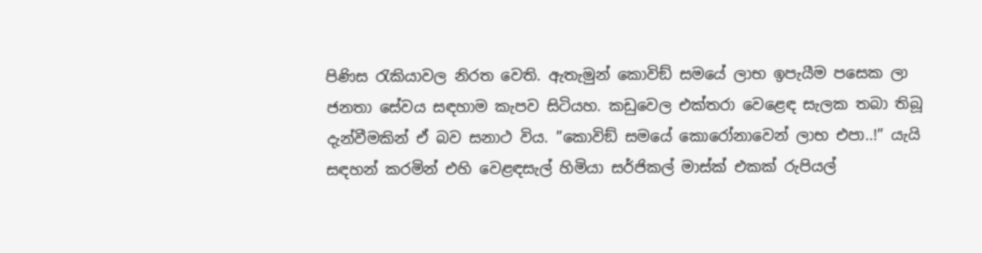පිණිස රැකියාවල නිරත වෙති. ඇතැමුන් කොවිඞ් සමයේ ලාභ ඉපැයීම පසෙක ලා ජනතා සේවය සඳහාම කැපව සිටියහ. කඩුවෙල එක්තරා වෙළෙඳ සැලක තබා තිබූ දැන්වීමකින් ඒ බව සනාථ විය. ”කොවිඞ් සමයේ කොරෝනාවෙන් ලාභ එපා..!” යැයි සඳහන් කරමින් එහි වෙළඳසැල් හිමියා සර්ජිකල් මාස්ක් එකක් රුපියල්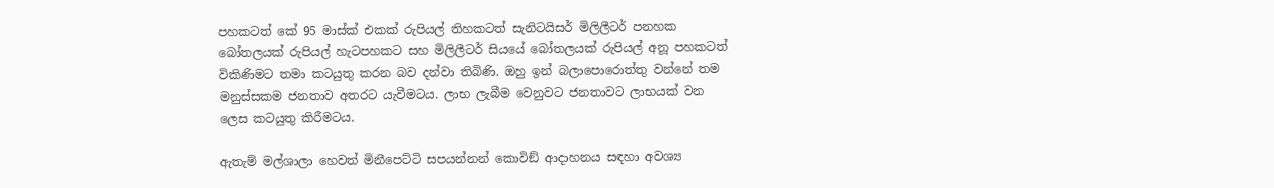පහකටත් කේ 95 මාස්ක් එකක් රුපියල් තිහකටත් සැනිටයිසර් මිලිලීටර් පනහක බෝතලයක් රුපියල් හැටපහකට සහ මිලිලීටර් සියයේ බෝතලයක් රුපියල් අනූ පහකටත් විකිණිමට තමා කටයුතු කරන බව දන්වා තිබිණි. ඔහු ඉන් බලාපොරොත්තු වන්නේ තම මනුස්සකම ජනතාව අතරට යැවීමටය. ලාභ ලැබීම වෙනුවට ජනතාවට ලාභයක් වන ලෙස කටයුතු කිරීමටය.

ඇතැම් මල්ශාලා හෙවත් මිනීපෙට්ටි සපයන්නන් කොවිඞ් ආදාහනය සඳහා අවශ්‍ය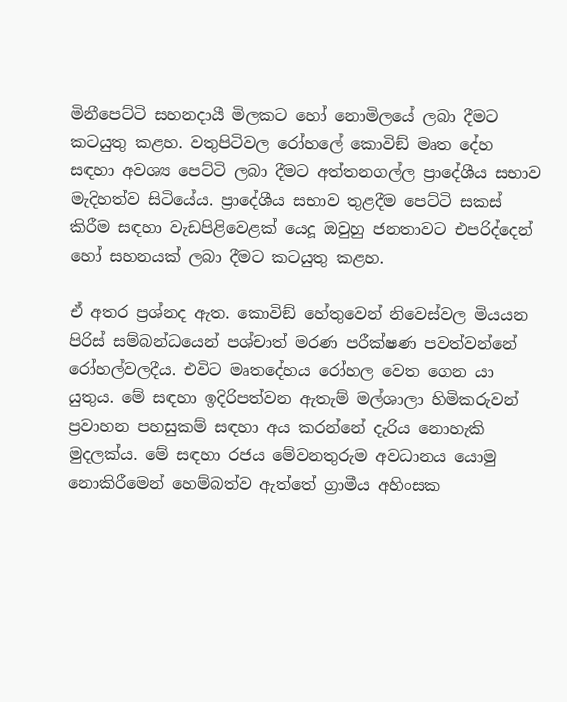මිනීපෙට්ටි සහනදායී මිලකට හෝ නොමිලයේ ලබා දීමට කටයුතු කළහ. වතුපිටිවල රෝහලේ කොවිඞ් මෘත දේහ සඳහා අවශ්‍ය පෙට්ටි ලබා දීමට අත්තනගල්ල ප්‍රාදේශීය සභාව මැදිහත්ව සිටියේය. ප්‍රාදේශීය සභාව තුළදීම පෙට්ටි සකස් කිරීම සඳහා වැඩපිළිවෙළක් යෙදූ ඔවුහු ජනතාවට එපරිද්දෙන් හෝ සහනයක් ලබා දීමට කටයුතු කළහ.

ඒ අතර ප්‍රශ්නද ඇත. කොවිඞ් හේතුවෙන් නිවෙස්වල මියයන පිරිස් සම්බන්ධයෙන් පශ්චාත් මරණ පරීක්ෂණ පවත්වන්නේ රෝහල්වලදීය. එවිට මෘතදේහය රෝහල වෙත ගෙන යා යුතුය. මේ සඳහා ඉදිරිපත්වන ඇතැම් මල්ශාලා හිමිකරුවන් ප්‍රවාහන පහසුකම් සඳහා අය කරන්නේ දැරිය නොහැකි මුදලක්ය. මේ සඳහා රජය මේවනතුරුම අවධානය යොමු නොකිරීමෙන් හෙම්බත්ව ඇත්තේ ග්‍රාමීය අහිංසක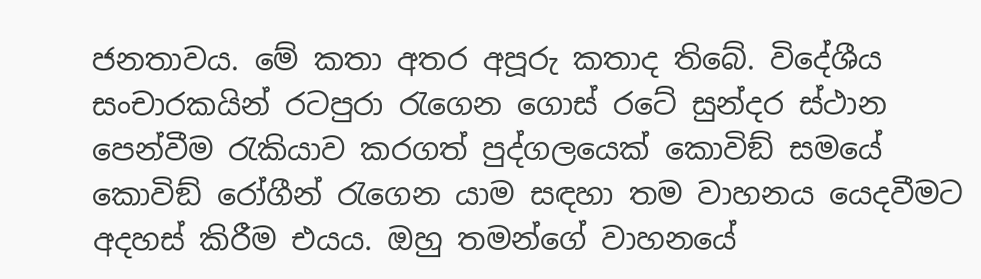ජනතාවය. මේ කතා අතර අපූරු කතාද තිබේ. විදේශීය සංචාරකයින් රටපුරා රැගෙන ගොස් රටේ සුන්දර ස්ථාන පෙන්වීම රැකියාව කරගත් පුද්ගලයෙක් කොවිඞ් සමයේ කොවිඞ් රෝගීන් රැගෙන යාම සඳහා තම වාහනය යෙදවීමට අදහස් කිරීම එයය. ඔහු තමන්ගේ වාහනයේ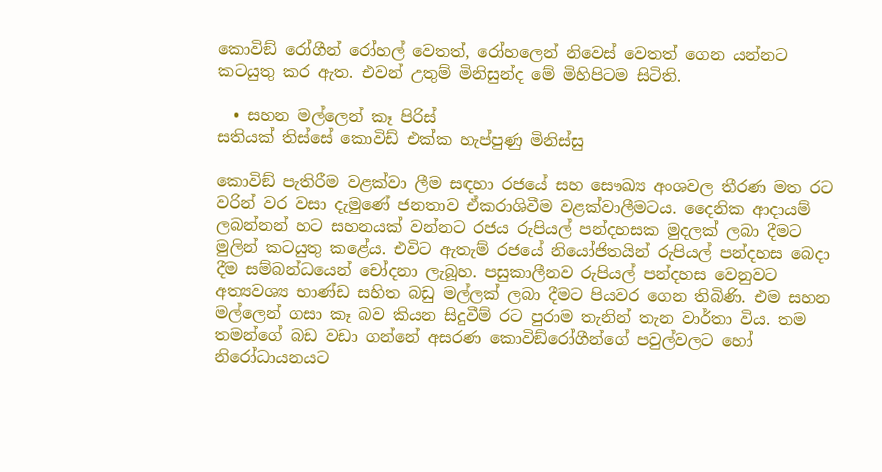කොවිඞ් රෝගීන් රෝහල් වෙතත්, රෝහලෙන් නිවෙස් වෙතත් ගෙන යන්නට කටයුතු කර ඇත. එවන් උතුම් මිනිසුන්ද මේ මිහිපිටම සිටිති.

  • සහන මල්ලෙන් කෑ පිරිස්
සතියක් තිස්සේ කොවිඩ් එක්ක හැප්පුණු මිනිස්සු

කොවිඞ් පැතිරීම වළක්වා ලීම සඳහා රජයේ සහ සෞඛ්‍ය අංශවල තීරණ මත රට වරින් වර වසා දැමුණේ ජනතාව ඒකරාශිවීම වළක්වාලීමටය. දෛනික ආදායම් ලබන්නන් හට සහනයක් වන්නට රජය රුපියල් පන්දහසක මුදලක් ලබා දීමට මුලින් කටයුතු කළේය. එවිට ඇතැම් රජයේ නියෝජිතයින් රුපියල් පන්දහස බෙදා දීම සම්බන්ධයෙන් චෝදනා ලැබූහ. පසුකාලීනව රුපියල් පන්දහස වෙනුවට අත්‍යවශ්‍ය භාණ්ඩ සහිත බඩු මල්ලක් ලබා දීමට පියවර ගෙන තිබිණි. එම සහන මල්ලෙන් ගසා කෑ බව කියන සිදුවීම් රට පුරාම තැනින් තැන වාර්තා විය. තම තමන්ගේ බඩ වඩා ගන්නේ අසරණ කොවිඞ්රෝගීන්ගේ පවුල්වලට හෝ නිරෝධායනයට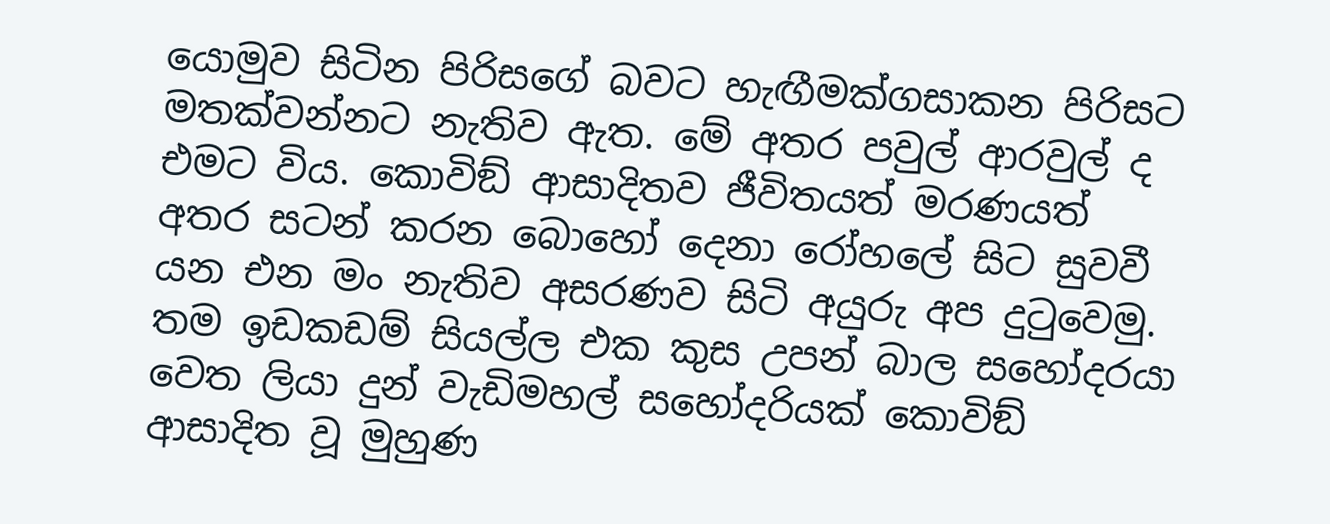යොමුව සිටින පිරිසගේ බවට හැඟීමක්ගසාකන පිරිසට මතක්වන්නට නැතිව ඇත. මේ අතර පවුල් ආරවුල් ද එමට විය. කොවිඞ් ආසාදිතව ජීවිතයත් මරණයත් අතර සටන් කරන බොහෝ දෙනා රෝහලේ සිට සුවවී යන එන මං නැතිව අසරණව සිටි අයුරු අප දුටුවෙමු. තම ඉඩකඩම් සියල්ල එක කුස උපන් බාල සහෝදරයා වෙත ලියා දුන් වැඩිමහල් සහෝදරියක් කොවිඞ් ආසාදිත වූ මුහුණ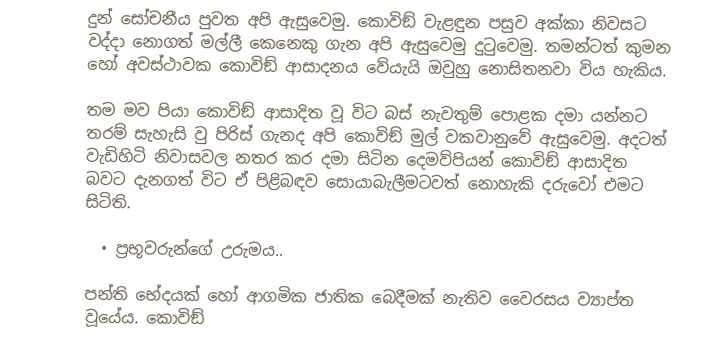දුන් සෝචනීය පුවත අපි ඇසුවෙමු. කොවිඞ් වැළඳුන පසුව අක්කා නිවසට වද්දා නොගත් මල්ලී කෙනෙකු ගැන අපි ඇසුවෙමු දුටුවෙමු. තමන්ටත් කුමන හෝ අවස්ථාවක කොවිඞ් ආසාදනය වේයැයි ඔවුහු නොසිතනවා විය හැකිය.

තම මව පියා කොවිඞ් ආසාදිත වූ විට බස් නැවතුම් පොළක දමා යන්නට තරම් සැහැසි වු පිරිස් ගැනද අපි කොවිඞ් මුල් වකවානුවේ ඇසුවෙමු. අදටත් වැඩිහිටි නිවාසවල නතර කර දමා සිටින දෙමව්පියන් කොවිඞ් ආසාදිත බවට දැනගත් විට ඒ පිළිබඳව සොයාබැලීමටවත් නොහැකි දරුවෝ එමට සිටිති.

  • ප්‍රභූවරුන්ගේ උරුමය..

පන්ති භේදයක් හෝ ආගමික ජාතික බෙදීමක් නැතිව වෛරසය ව්‍යාප්ත වූයේය. කොවිඞ්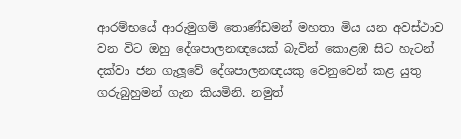ආරම්භයේ ආරුමුගම් තොණ්ඩමන් මහතා මිය යන අවස්ථාව වන විට ඔහු දේශපාලනඥයෙක් බැවින් කොළඹ සිට හැටන් දක්වා ජන ගැලූවේ දේශපාලනඥයකු වෙනුවෙන් කළ යුතු ගරුබුහුමන් ගැන කියමිනි. නමුත්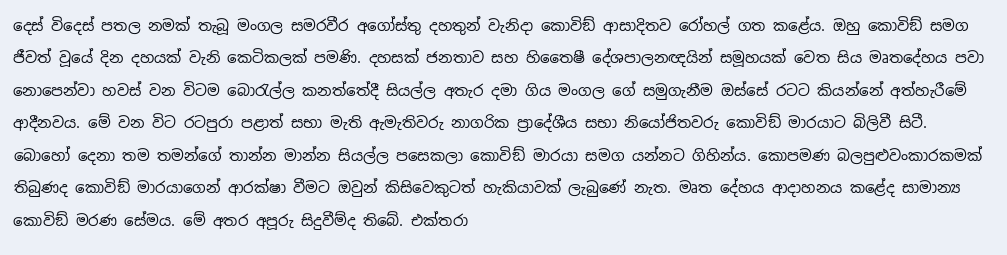දෙස් විදෙස් පතල නමක් තැබූ මංගල සමරවීර අගෝස්තු දහතුන් වැනිදා කොවිඞ් ආසාදිතව රෝහල් ගත කළේය. ඔහු කොවිඞ් සමග ජීවත් වූයේ දින දහයක් වැනි කෙටිකලක් පමණි. දහසක් ජනතාව සහ හිතෛෂී දේශපාලනඥයින් සමූහයක් වෙත සිය මෘතදේහය පවා නොපෙන්වා හවස් වන විටම බොරැල්ල කනත්තේදී සියල්ල අතැර දමා ගිය මංගල ගේ සමුගැනීම ඔස්සේ රටට කියන්නේ අත්හැරීමේ ආදීනවය. මේ වන විට රටපුරා පළාත් සභා මැති ඇමැතිවරු නාගරික ප්‍රාදේශීය සභා නියෝජිතවරු කොවිඞ් මාරයාට බිලිවී සිටී. බොහෝ දෙනා තම තමන්ගේ තාන්න මාන්න සියල්ල පසෙකලා කොවිඞ් මාරයා සමග යන්නට ගිහින්ය. කොපමණ බලපුළුවංකාරකමක් තිබුණද කොවිඞ් මාරයාගෙන් ආරක්ෂා වීමට ඔවුන් කිසිවෙකුටත් හැකියාවක් ලැබුණේ නැත. මෘත දේහය ආදාහනය කළේද සාමාන්‍ය කොවිඞ් මරණ සේමය. මේ අතර අපූරු සිදුවීම්ද තිබේ. එක්තරා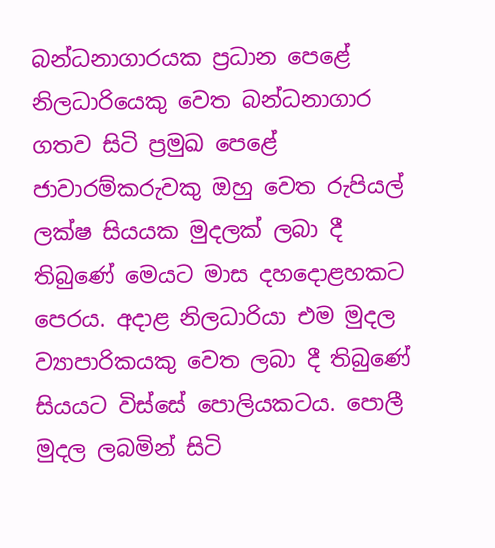බන්ධනාගාරයක ප්‍රධාන පෙළේ නිලධාරියෙකු වෙත බන්ධනාගාර ගතව සිටි ප්‍රමුඛ පෙළේ ජාවාරම්කරුවකු ඔහු වෙත රුපියල් ලක්ෂ සියයක මුදලක් ලබා දී තිබුණේ මෙයට මාස දහදොළහකට පෙරය. අදාළ නිලධාරියා එම මුදල ව්‍යාපාරිකයකු වෙත ලබා දී තිබුණේ සියයට විස්සේ පොලියකටය. පොලී මුදල ලබමින් සිටි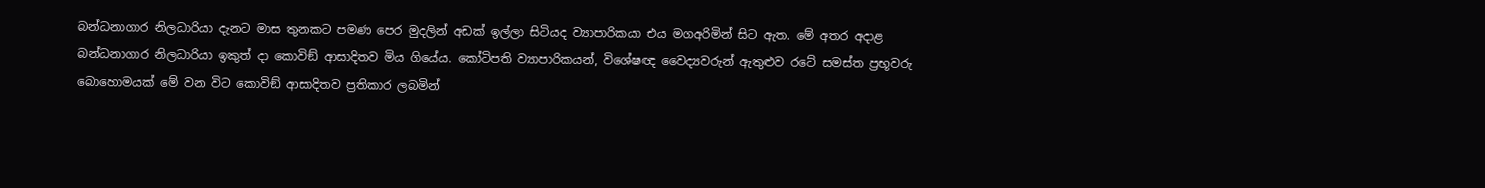බන්ධනාගාර නිලධාරියා දැනට මාස තුනකට පමණ පෙර මුදලින් අඩක් ඉල්ලා සිටියද ව්‍යාපාරිකයා එය මගඅරිමින් සිට ඇත. මේ අතර අදාළ බන්ධනාගාර නිලධාරියා ඉකුත් දා කොවිඞ් ආසාදිතව මිය ගියේය. කෝටිපති ව්‍යාපාරිකයන්, විශේෂඥ වෛද්‍යවරුන් ඇතුළුව රටේ සමස්ත ප්‍රභූවරු බොහොමයක් මේ වන විට කොවිඞ් ආසාදිතව ප්‍රතිකාර ලබමින්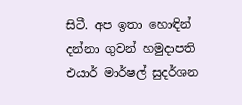සිටී. අප ඉතා හොඳින් දන්නා ගුවන් හමුදාපති එයාර් මාර්ෂල් සුදර්ශන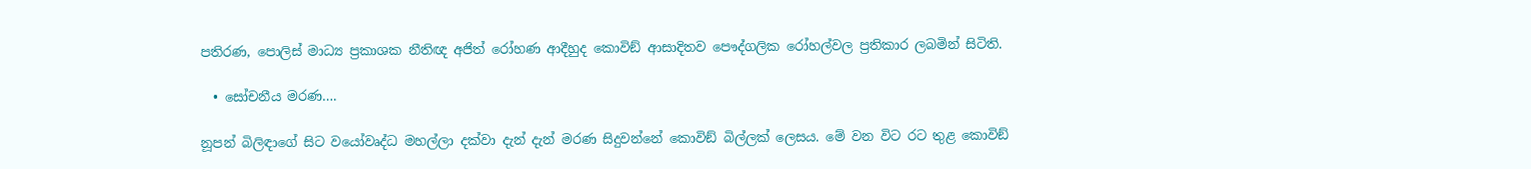පතිරණ, පොලිස් මාධ්‍ය ප්‍රකාශක නීතිඥ අජිත් රෝහණ ආදීහුද කොවිඞ් ආසාදිතව පෞද්ගලික රෝහල්වල ප්‍රතිකාර ලබමින් සිටිති.

  • සෝචනීය මරණ….

නූපන් බිලිඳාගේ සිට වයෝවෘද්ධ මහල්ලා දක්වා දැන් දැන් මරණ සිදුවන්නේ කොවිඞ් බිල්ලක් ලෙසය. මේ වන විට රට තුළ කොවිඞ්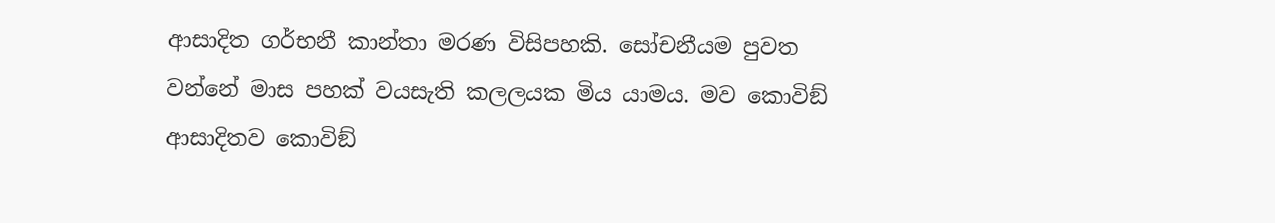ආසාදිත ගර්භනී කාන්තා මරණ විසිපහකි. සෝචනීයම පුවත වන්නේ මාස පහක් වයසැති කලලයක මිය යාමය. මව කොවිඞ් ආසාදිතව කොවිඞ්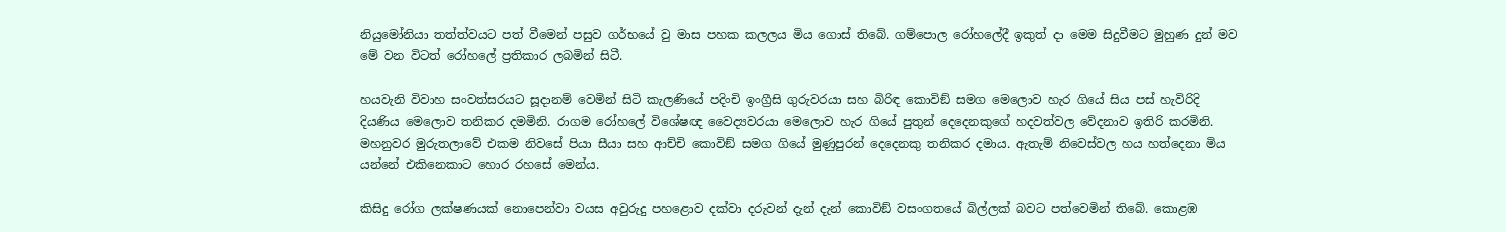නියුමෝනියා තත්ත්වයට පත් වීමෙන් පසුව ගර්භයේ වු මාස පහක කලලය මිය ගොස් තිබේ. ගම්පොල රෝහලේදී ඉකුත් දා මෙම සිදුවීමට මුහුණ දුන් මව මේ වන විටත් රෝහලේ ප්‍රතිකාර ලබමින් සිටී.

හයවැනි විවාහ සංවත්සරයට සූදානම් වෙමින් සිටි කැලණියේ පදිංචි ඉංග්‍රීසි ගුරුවරයා සහ බිරිඳ කොවිඞ් සමග මෙලොව හැර ගියේ සිය පස් හැවිරිදි දියණිය මෙලොව තනිකර දමමිනි. රාගම රෝහලේ විශේෂඥ වෛද්‍යවරයා මෙලොව හැර ගියේ පුතුන් දෙදෙනකුගේ හදවත්වල වේදනාව ඉතිරි කරමිනි. මහනුවර මුරුතලාවේ එකම නිවසේ පියා සීයා සහ ආච්චි කොවිඞ් සමග ගියේ මුණුපුරන් දෙදෙනකු තනිකර දමාය. ඇතැම් නිවෙස්වල හය හත්දෙනා මිය යන්නේ එකිනෙකාට හොර රහසේ මෙන්ය.

කිසිදු රෝග ලක්ෂණයක් නොපෙන්වා වයස අවුරුදු පහළොව දක්වා දරුවන් දැන් දැන් කොවිඞ් වසංගතයේ බිල්ලක් බවට පත්වෙමින් තිබේ. කොළඹ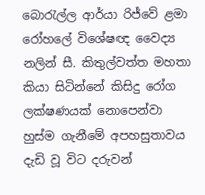බොරැල්ල ආර්යා රිජ්වේ ළමා රෝහලේ විශේෂඥ වෛද්‍ය නලින් සී. කිතුල්වත්ත මහතා කියා සිටින්නේ කිසිදු රෝග ලක්ෂණයක් නොපෙන්වා හුස්ම ගැනීමේ අපහසුතාවය දැඩි වූ විට දරුවන්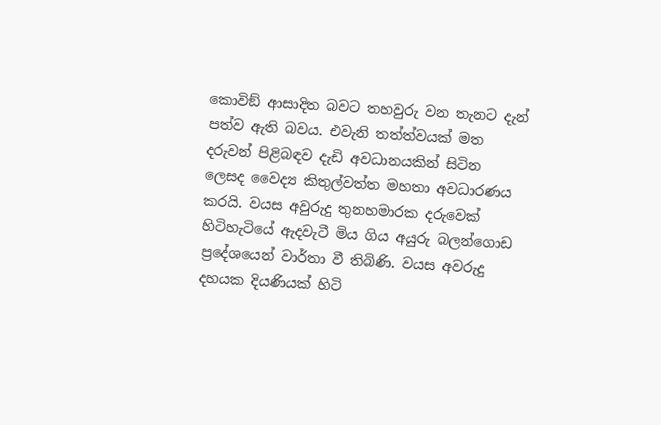කොවිඞ් ආසාදිත බවට තහවුරු වන තැනට දැන් පත්ව ඇති බවය. එවැනි තත්ත්වයක් මත දරුවන් පිළිබඳව දැඩි අවධානයකින් සිටින ලෙසද වෛද්‍ය කිතුල්වත්ත මහතා අවධාරණය කරයි. වයස අවුරුදු තුනහමාරක දරුවෙක් හිටිහැටියේ ඇදවැටී මිය ගිය අයුරු බලන්ගොඩ ප්‍රදේශයෙන් වාර්තා වී තිබිණි. වයස අවරුදු දහයක දියණියක් හිටි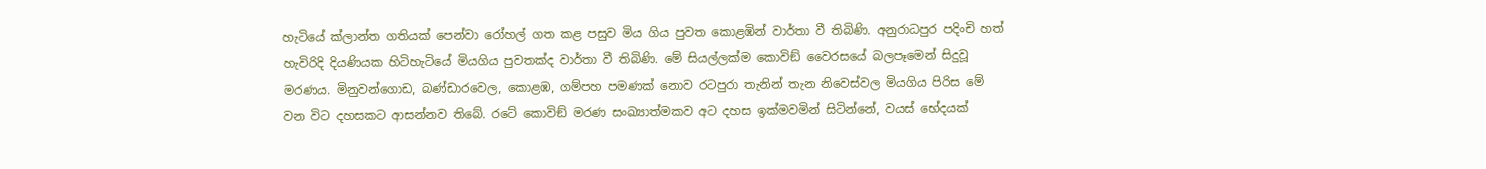හැටියේ ක්ලාන්ත ගතියක් පෙන්වා රෝහල් ගත කළ පසුව මිය ගිය පුවත කොළඹින් වාර්තා වී තිබිණි. අනුරාධපුර පදිංචි හත් හැවිරිදි දියණියක හිටිහැටියේ මියගිය පුවතක්ද වාර්තා වී තිබිණි. මේ සියල්ලක්ම කොවිඞ් වෛරසයේ බලපෑමෙන් සිදුවූ මරණය. මිනුවන්ගොඩ, බණ්ඩාරවෙල, කොළඹ, ගම්පහ පමණක් නොව රටපුරා තැනින් තැන නිවෙස්වල මියගිය පිරිස මේ වන විට දහසකට ආසන්නව තිබේ. රටේ කොවිඞ් මරණ සංඛ්‍යාත්මකව අට දහස ඉක්මවමින් සිටින්නේ, වයස් භේදයක්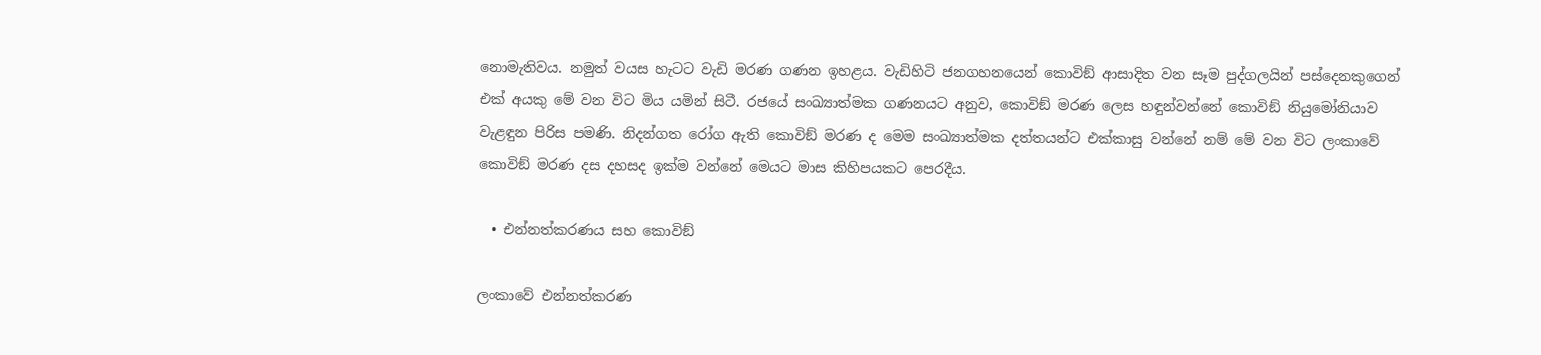නොමැතිවය. නමුත් වයස හැටට වැඩි මරණ ගණන ඉහළය. වැඩිහිටි ජනගහනයෙන් කොවිඞ් ආසාදිත වන සෑම පුද්ගලයින් පස්දෙනකුගෙන් එක් අයකු මේ වන විට මිය යමින් සිටී. රජයේ සංඛ්‍යාත්මක ගණනයට අනුව, කොවිඞ් මරණ ලෙස හඳුන්වන්නේ කොවිඞ් නියුමෝනියාව වැළඳුන පිරිස පමණි. නිදන්ගත රෝග ඇති කොවිඞ් මරණ ද මෙම සංඛ්‍යාත්මක දත්තයන්ට එක්කාසු වන්නේ නම් මේ වන විට ලංකාවේ කොවිඞ් මරණ දස දහසද ඉක්ම වන්නේ මෙයට මාස කිහිපයකට පෙරදීය.

  • එන්නත්කරණය සහ කොවිඞ්

ලංකාවේ එන්නත්කරණ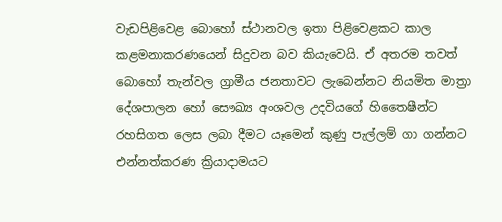වැඩපිළිවෙළ බොහෝ ස්ථානවල ඉතා පිළිවෙළකට කාල කළමනාකරණයෙන් සිදුවන බව කියැවෙයි. ඒ අතරම තවත් බොහෝ තැන්වල ග්‍රාමීය ජනතාවට ලැබෙන්නට නියමිත මාත්‍රා දේශපාලන හෝ සෞඛ්‍ය අංශවල උදවියගේ හිතෛෂීන්ට රහසිගත ලෙස ලබා දීමට යෑමෙන් කුණු පැල්ලම් ගා ගන්නට එන්නත්කරණ ක්‍රියාදාමයට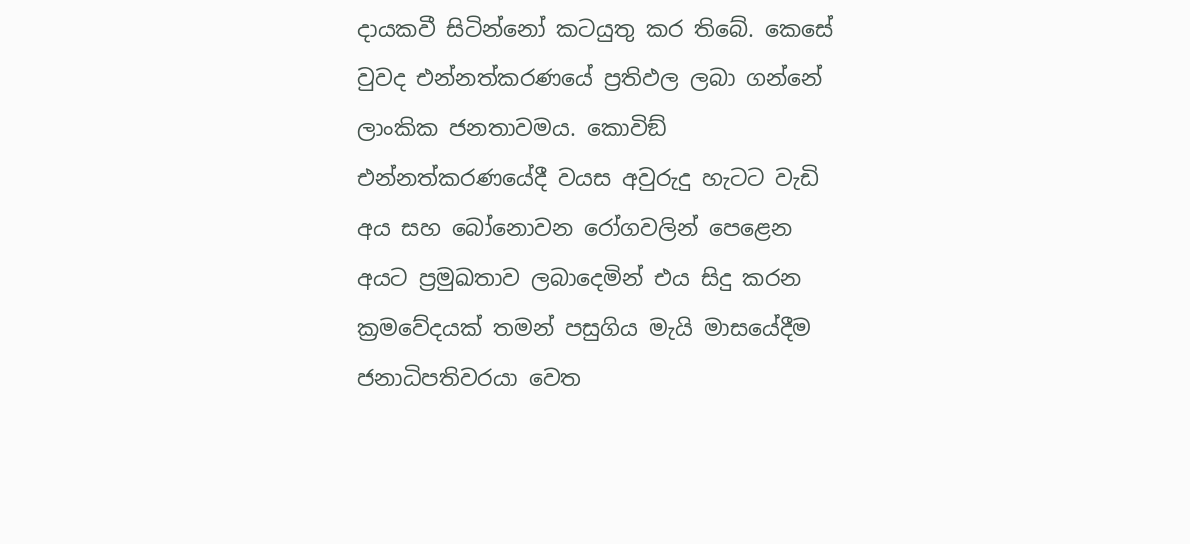දායකවී සිටින්නෝ කටයුතු කර තිබේ. කෙසේ වුවද එන්නත්කරණයේ ප්‍රතිඵල ලබා ගන්නේ ලාංකික ජනතාවමය. කොවිඞ් එන්නත්කරණයේදී වයස අවුරුදු හැටට වැඩි අය සහ බෝනොවන රෝගවලින් පෙළෙන අයට ප්‍රමුඛතාව ලබාදෙමින් එය සිදු කරන ක්‍රමවේදයක් තමන් පසුගිය මැයි මාසයේදීම ජනාධිපතිවරයා වෙත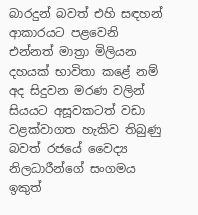බාරදුන් බවත් එහි සඳහන් ආකාරයට පළවෙනි එන්නත් මාත්‍රා මිලියන දහයක් භාවිතා කළේ නම් අද සිදුවන මරණ වලින් සියයට අසූවකටත් වඩා වළක්වාගත හැකිව තිබුණු බවත් රජයේ වෛද්‍ය නිලධාරීන්ගේ සංගමය ඉකුත්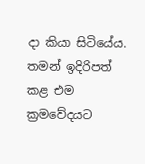දා කියා සිටියේය. තමන් ඉදිරිපත් කළ එම ක්‍රමවේදයට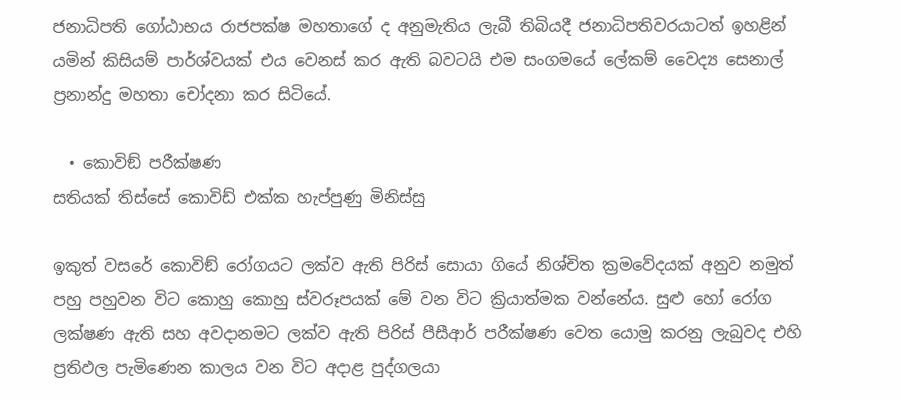ජනාධිපති ගෝඨාභය රාජපක්ෂ මහතාගේ ද අනුමැතිය ලැබී තිබියදී ජනාධිපතිවරයාටත් ඉහළින් යමින් කිසියම් පාර්ශ්වයක් එය වෙනස් කර ඇති බවටයි එම සංගමයේ ලේකම් වෛද්‍ය සෙනාල් ප්‍රනාන්දු මහතා චෝදනා කර සිටියේ.

  • කොවිඞ් පරීක්ෂණ
සතියක් තිස්සේ කොවිඩ් එක්ක හැප්පුණු මිනිස්සු

ඉකුත් වසරේ කොවිඞ් රෝගයට ලක්ව ඇති පිරිස් සොයා ගියේ නිශ්චිත ක්‍රමවේදයක් අනුව නමුත් පහු පහුවන විට කොහු කොහු ස්වරූපයක් මේ වන විට ක්‍රියාත්මක වන්නේය. සුළු හෝ රෝග ලක්ෂණ ඇති සහ අවදානමට ලක්ව ඇති පිරිස් පීසීආර් පරීක්ෂණ වෙත යොමු කරනු ලැබුවද එහි ප්‍රතිඵල පැමිණෙන කාලය වන විට අදාළ පුද්ගලයා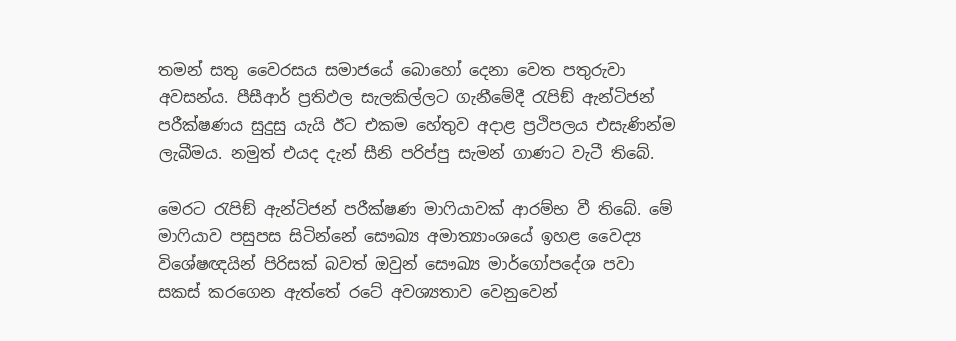තමන් සතු වෛරසය සමාජයේ බොහෝ දෙනා වෙත පතුරුවා අවසන්ය. පීසීආර් ප්‍රතිඵල සැලකිල්ලට ගැනීමේදී රැපිඞ් ඇන්ටිජන් පරීක්ෂණය සුදුසු යැයි ඊට එකම හේතුව අදාළ ප්‍රථිපලය එසැණින්ම ලැබීමය. නමුත් එයද දැන් සීනි පරිප්පු සැමන් ගාණට වැටී තිබේ.

මෙරට රැපිඞ් ඇන්ටිජන් පරීක්ෂණ මාෆියාවක් ආරම්භ වී තිබේ. මේ මාෆියාව පසුපස සිටින්නේ සෞඛ්‍ය අමාත්‍යාංශයේ ඉහළ වෛද්‍ය විශේෂඥයින් පිරිසක් බවත් ඔවුන් සෞඛ්‍ය මාර්ගෝපදේශ පවා සකස් කරගෙන ඇත්තේ රටේ අවශ්‍යතාව වෙනුවෙන්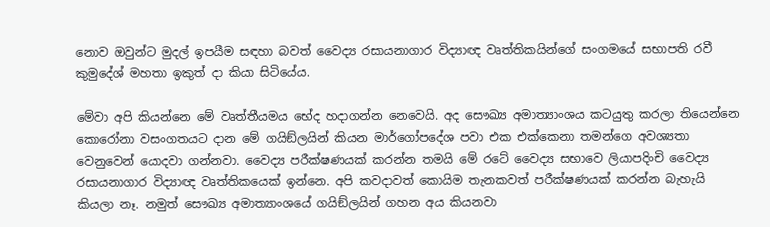නොව ඔවුන්ට මුදල් ඉපයීම සඳහා බවත් වෛද්‍ය රසායනාගාර විද්‍යාඥ වෘත්තිකයින්ගේ සංගමයේ සභාපති රවී කුමුදේශ් මහතා ඉකුත් දා කියා සිටියේය.

මේවා අපි කියන්නෙ මේ වෘත්තීයමය භේද හදාගන්න නෙවෙයි. අද සෞඛ්‍ය අමාත්‍යාංශය කටයුතු කරලා තියෙන්නෙ කොරෝනා වසංගතයට දාන මේ ගයිඞ්ලයින් කියන මාර්ගෝපදේශ පවා එක එක්කෙනා තමන්ගෙ අවශ්‍යතා වෙනුවෙන් යොදවා ගන්නවා. වෛද්‍ය පරීක්ෂණයක් කරන්න තමයි මේ රටේ වෛද්‍ය සභාවෙ ලියාපදිංචි වෛද්‍ය රසායනාගාර විද්‍යාඥ වෘත්තිකයෙක් ඉන්නෙ. අපි කවදාවත් කොයිම තැනකවත් පරීක්ෂණයක් කරන්න බැහැයි කියලා නෑ. නමුත් සෞඛ්‍ය අමාත්‍යාංශයේ ගයිඞ්ලයින් ගහන අය කියනවා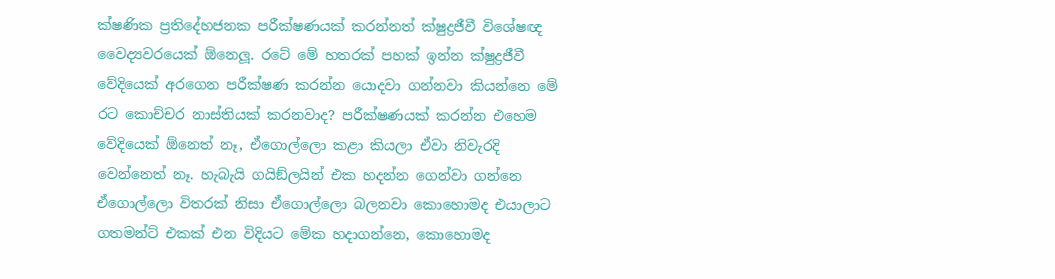ක්ෂණික ප්‍රතිදේහජනක පරීක්ෂණයක් කරන්නත් ක්ෂුද්‍රජීවී විශේෂඥ වෛද්‍යවරයෙක් ඕනෙලූ. රටේ මේ හතරක් පහක් ඉන්න ක්ෂුද්‍රජීවී වේදියෙක් අරගෙන පරීක්ෂණ කරන්න යොදවා ගන්නවා කියන්නෙ මේ රට කොච්චර නාස්තියක් කරනවාද? පරීක්ෂණයක් කරන්න එහෙම වේදියෙක් ඕනෙත් නෑ, ඒගොල්ලො කළා කියලා ඒවා නිවැරදි වෙන්නෙත් නෑ. හැබැයි ගයිඞ්ලයින් එක හදන්න ගෙන්වා ගන්නෙ ඒගොල්ලො විතරක් නිසා ඒගොල්ලො බලනවා කොහොමද එයාලාට ගතමන්ට් එකක් එන විදියට මේක හදාගන්නෙ, කොහොමද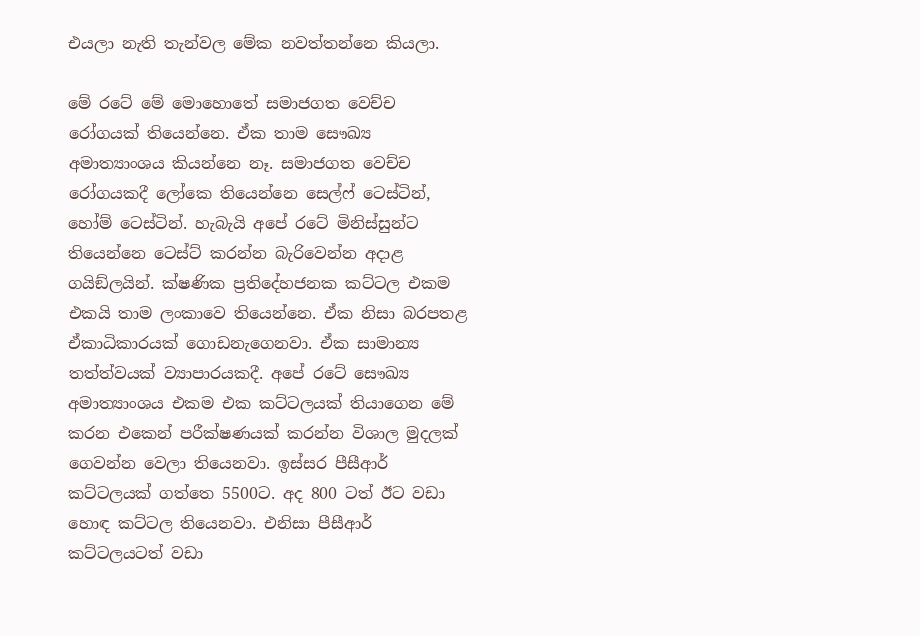එයලා නැති තැන්වල මේක නවත්තන්නෙ කියලා.

මේ රටේ මේ මොහොතේ සමාජගත වෙච්ච රෝගයක් තියෙන්නෙ. ඒක තාම සෞඛ්‍ය අමාත්‍යාංශය කියන්නෙ නෑ. සමාජගත වෙච්ච රෝගයකදී ලෝකෙ තියෙන්නෙ සෙල්ෆ් ටෙස්ටින්, හෝම් ටෙස්ටින්. හැබැයි අපේ රටේ මිනිස්සුන්ට තියෙන්නෙ ටෙස්ට් කරන්න බැරිවෙන්න අදාළ ගයිඞ්ලයින්. ක්ෂණික ප්‍රතිදේහජනක කට්ටල එකම එකයි තාම ලංකාවෙ තියෙන්නෙ. ඒක නිසා බරපතළ ඒකාධිකාරයක් ගොඩනැගෙනවා. ඒක සාමාන්‍ය තත්ත්වයක් ව්‍යාපාරයකදී. අපේ රටේ සෞඛ්‍ය අමාත්‍යාංශය එකම එක කට්ටලයක් තියාගෙන මේ කරන එකෙන් පරීක්ෂණයක් කරන්න විශාල මුදලක් ගෙවන්න වෙලා තියෙනවා. ඉස්සර පීසීආර් කට්ටලයක් ගත්තෙ 5500ට. අද 800 ටත් ඊට වඩා හොඳ කට්ටල තියෙනවා. එනිසා පීසීආර් කට්ටලයටත් වඩා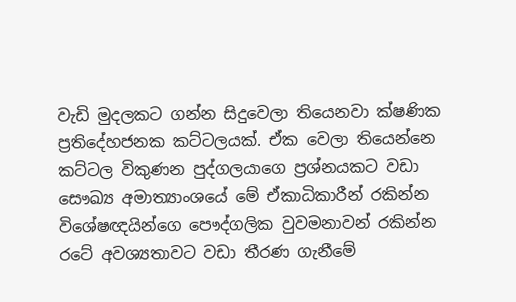වැඩි මුදලකට ගන්න සිදුවෙලා තියෙනවා ක්ෂණික ප්‍රතිදේහජනක කට්ටලයක්. ඒක වෙලා තියෙන්නෙ කට්ටල විකුණන පුද්ගලයාගෙ ප්‍රශ්නයකට වඩා සෞඛ්‍ය අමාත්‍යාංශයේ මේ ඒකාධිකාරීන් රකින්න විශේෂඥයින්ගෙ පෞද්ගලික වුවමනාවන් රකින්න රටේ අවශ්‍යතාවට වඩා තීරණ ගැනීමේ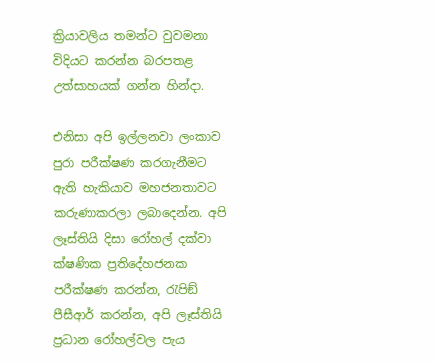ක්‍රියාවලිය තමන්ට වුවමනා විදියට කරන්න බරපතළ උත්සාහයක් ගන්න හින්දා.

එනිසා අපි ඉල්ලනවා ලංකාව පුරා පරීක්ෂණ කරගැනීමට ඇති හැකියාව මහජනතාවට කරුණාකරලා ලබාදෙන්න. අපි ලෑස්තියි දිසා රෝහල් දක්වා ක්ෂණික ප්‍රතිදේහජනක පරීක්ෂණ කරන්න, රැපිඞ් පීසීආර් කරන්න, අපි ලෑස්තියි ප්‍රධාන රෝහල්වල පැය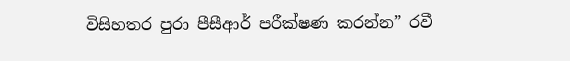විසිහතර පුරා පීසීආර් පරීක්ෂණ කරන්න” රවී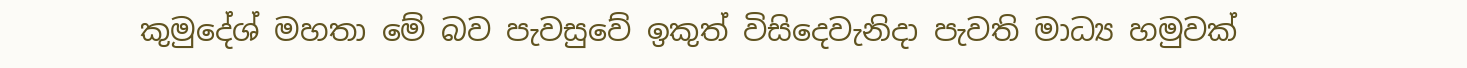කුමුදේශ් මහතා මේ බව පැවසුවේ ඉකුත් විසිදෙවැනිදා පැවති මාධ්‍ය හමුවක්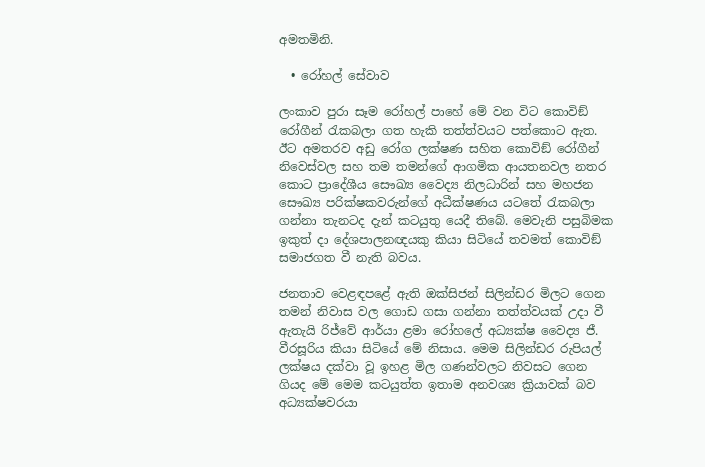අමතමිනි.

  • රෝහල් සේවාව

ලංකාව පුරා සෑම රෝහල් පාහේ මේ වන විට කොවිඞ් රෝගීන් රැකබලා ගත හැකි තත්ත්වයට පත්කොට ඇත. ඊට අමතරව අඩු රෝග ලක්ෂණ සහිත කොවිඞ් රෝගීන් නිවෙස්වල සහ තම තමන්ගේ ආගමික ආයතනවල නතර කොට ප්‍රාදේශීය සෞඛ්‍ය වෛද්‍ය නිලධාරින් සහ මහජන සෞඛ්‍ය පරික්ෂකවරුන්ගේ අධීක්ෂණය යටතේ රැකබලා ගන්නා තැනටද දැන් කටයුතු යෙදී තිබේ. මෙවැනි පසුබිමක ඉකුත් දා දේශපාලනඥයකු කියා සිටියේ තවමත් කොවිඞ් සමාජගත වී නැති බවය.

ජනතාව වෙළඳපළේ ඇති ඔක්සිජන් සිලින්ඩර මිලට ගෙන තමන් නිවාස වල ගොඩ ගසා ගන්නා තත්ත්වයක් උදා වී ඇතැයි රිජ්වේ ආර්යා ළමා රෝහලේ අධ්‍යක්ෂ වෛද්‍ය ජී. වීරසූරිය කියා සිටියේ මේ නිසාය. මෙම සිලින්ඩර රුපියල් ලක්ෂය දක්වා වූ ඉහළ මිල ගණන්වලට නිවසට ගෙන ගියද මේ මෙම කටයුත්ත ඉතාම අනවශ්‍ය ක්‍රියාවක් බව අධ්‍යක්ෂවරයා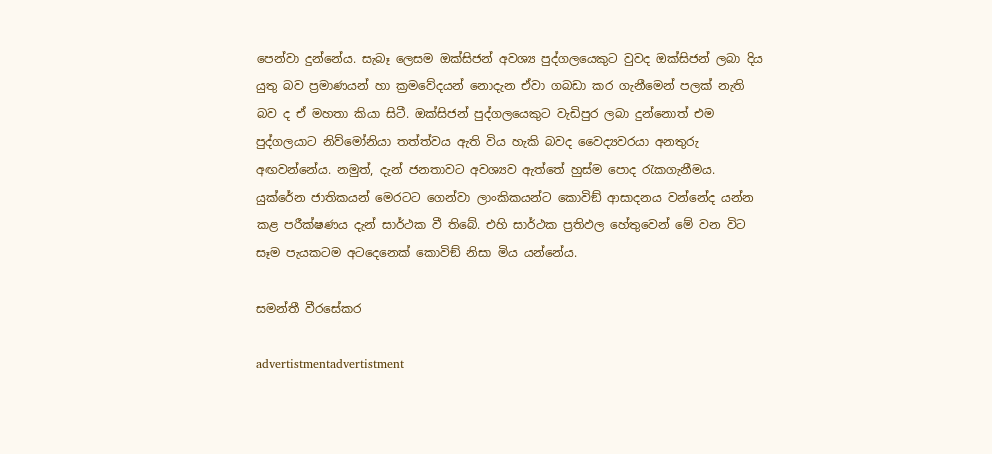පෙන්වා දුන්නේය. සැබෑ ලෙසම ඔක්සිජන් අවශ්‍ය පුද්ගලයෙකුට වුවද ඔක්සිජන් ලබා දිය යුතු බව ප්‍රමාණයන් හා ක්‍රමවේදයන් නොදැන ඒවා ගබඩා කර ගැනීමෙන් පලක් නැති බව ද ඒ මහතා කියා සිටී. ඔක්සිජන් පුද්ගලයෙකුට වැඩිපුර ලබා දුන්නොත් එම පුද්ගලයාට නිව්මෝනියා තත්ත්වය ඇති විය හැකි බවද වෛද්‍යවරයා අනතුරු අඟවන්නේය. නමුත්, දැන් ජනතාවට අවශ්‍යව ඇත්තේ හුස්ම පොද රැකගැනීමය. යුක්රේන ජාතිකයන් මෙරටට ගෙන්වා ලාංකිකයන්ට කොවිඞ් ආසාදනය වන්නේද යන්න කළ පරීක්ෂණය දැන් සාර්ථක වී තිබේ. එහි සාර්ථක ප්‍රතිඵල හේතුවෙන් මේ වන විට සෑම පැයකටම අටදෙනෙක් කොවිඞ් නිසා මිය යන්නේය.

සමන්තී වීරසේකර

advertistmentadvertistment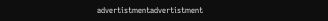advertistmentadvertistment